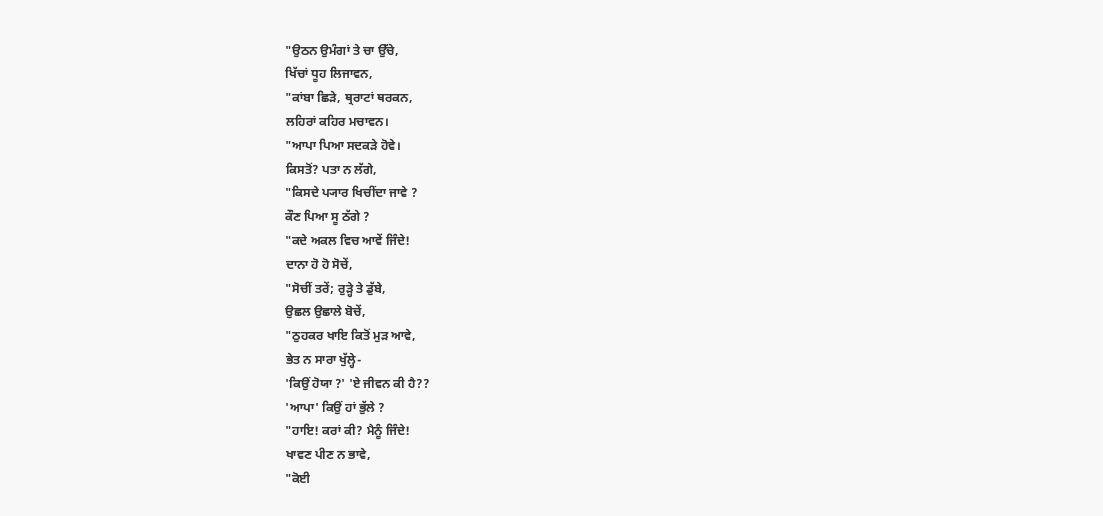"ਉਠਨ ਉਮੰਗਾਂ ਤੇ ਚਾ ਉੱਚੇ,
ਖਿੱਚਾਂ ਧੂਹ ਲਿਜਾਵਨ,
"ਕਾਂਬਾ ਛਿੜੇ, ਥ੍ਰਰਾਟਾਂ ਥਰਕਨ,
ਲਹਿਰਾਂ ਕਹਿਰ ਮਚਾਵਨ।
"ਆਪਾ ਪਿਆ ਸਦਕੜੇ ਹੋਵੇ।
ਕਿਸਤੋਂ? ਪਤਾ ਨ ਲੱਗੇ,
"ਕਿਸਦੇ ਪ੍ਯਾਰ ਖਿਚੀਂਦਾ ਜਾਵੇ ?
ਕੌਣ ਪਿਆ ਸੂ ਠੱਗੇ ?
"ਕਦੇ ਅਕਲ ਵਿਚ ਆਵੇਂ ਜਿੰਦੇ!
ਦਾਨਾ ਹੋ ਹੋ ਸੋਚੇਂ,
"ਸੋਚੀਂ ਤਰੇਂ; ਰੁੜ੍ਹੇ ਤੇ ਡੁੱਬੇ,
ਉਛਲ ਉਛਾਲੇ ਬੋਚੇਂ,
"ਠੁਹਕਰ ਖਾਇ ਕਿਤੋਂ ਮੁੜ ਆਵੇ,
ਭੇਤ ਨ ਸਾਰਾ ਖੁੱਲ੍ਹੇ-
'ਕਿਉਂ ਹੋਯਾ ?' 'ਏ ਜੀਵਨ ਕੀ ਹੈ??
'ਆਪਾ' ਕਿਉਂ ਹਾਂ ਭੁੱਲੇ ?
"ਹਾਇ! ਕਰਾਂ ਕੀ? ਮੈਨੂੰ ਜਿੰਦੇ!
ਖਾਵਣ ਪੀਣ ਨ ਭਾਵੇ,
"ਕੋਈ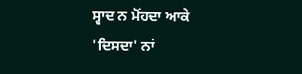ਸ੍ਵਾਦ ਨ ਮੋਂਹਦਾ ਆਕੇ
'ਦਿਸਦਾ' ਨਾਂ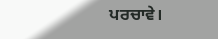ਪਰਚਾਵੇ।